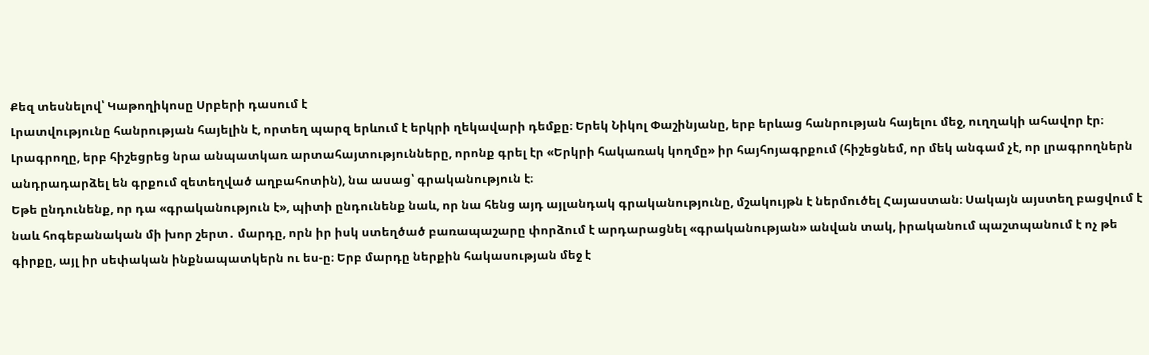Քեզ տեսնելով՝ Կաթողիկոսը Սրբերի դասում է
Լրատվությունը հանրության հայելին է, որտեղ պարզ երևում է երկրի ղեկավարի դեմքը։ Երեկ Նիկոլ Փաշինյանը, երբ երևաց հանրության հայելու մեջ, ուղղակի ահավոր էր։ Լրագրողը, երբ հիշեցրեց նրա անպատկառ արտահայտությունները, որոնք գրել էր «Երկրի հակառակ կողմը» իր հայհոյագրքում (հիշեցնեմ, որ մեկ անգամ չէ, որ լրագրողներն անդրադարձել են գրքում զետեղված աղբահոտին), նա ասաց՝ գրականություն է։
Եթե ընդունենք, որ դա «գրականություն է», պիտի ընդունենք նաև, որ նա հենց այդ այլանդակ գրականությունը, մշակույթն է ներմուծել Հայաստան։ Սակայն այստեղ բացվում է նաև հոգեբանական մի խոր շերտ․ մարդը, որն իր իսկ ստեղծած բառապաշարը փորձում է արդարացնել «գրականության» անվան տակ, իրականում պաշտպանում է ոչ թե գիրքը, այլ իր սեփական ինքնապատկերն ու ես-ը։ Երբ մարդը ներքին հակասության մեջ է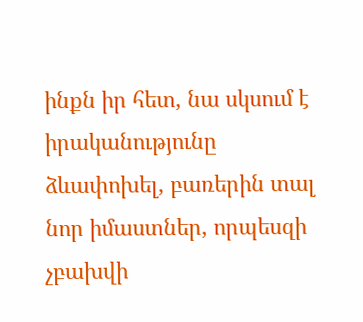ինքն իր հետ, նա սկսում է իրականությունը ձևափոխել, բառերին տալ նոր իմաստներ, որպեսզի չբախվի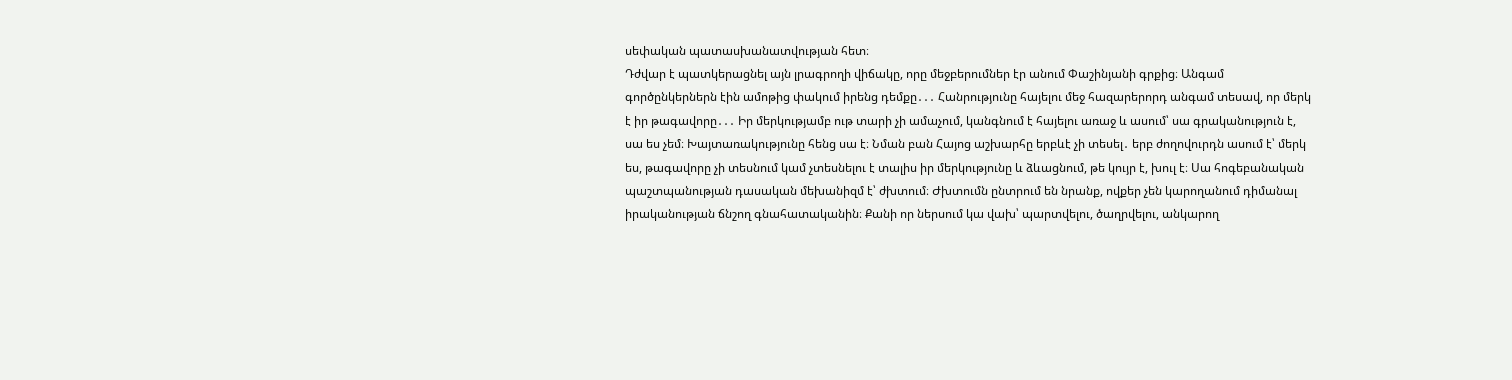սեփական պատասխանատվության հետ։
Դժվար է պատկերացնել այն լրագրողի վիճակը, որը մեջբերումներ էր անում Փաշինյանի գրքից։ Անգամ գործընկերներն էին ամոթից փակում իրենց դեմքը․․․ Հանրությունը հայելու մեջ հազարերորդ անգամ տեսավ, որ մերկ է իր թագավորը․․․ Իր մերկությամբ ութ տարի չի ամաչում, կանգնում է հայելու առաջ և ասում՝ սա գրականություն է, սա ես չեմ։ Խայտառակությունը հենց սա է։ Նման բան Հայոց աշխարհը երբևէ չի տեսել․ երբ ժողովուրդն ասում է՝ մերկ ես, թագավորը չի տեսնում կամ չտեսնելու է տալիս իր մերկությունը և ձևացնում, թե կույր է, խուլ է։ Սա հոգեբանական պաշտպանության դասական մեխանիզմ է՝ ժխտում։ Ժխտումն ընտրում են նրանք, ովքեր չեն կարողանում դիմանալ իրականության ճնշող գնահատականին։ Քանի որ ներսում կա վախ՝ պարտվելու, ծաղրվելու, անկարող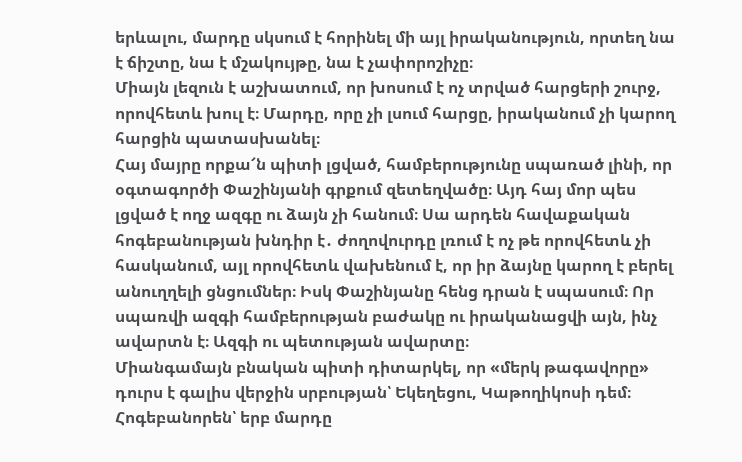երևալու, մարդը սկսում է հորինել մի այլ իրականություն, որտեղ նա է ճիշտը, նա է մշակույթը, նա է չափորոշիչը։
Միայն լեզուն է աշխատում, որ խոսում է ոչ տրված հարցերի շուրջ, որովհետև խուլ է։ Մարդը, որը չի լսում հարցը, իրականում չի կարող հարցին պատասխանել։
Հայ մայրը որքա՜ն պիտի լցված, համբերությունը սպառած լինի, որ օգտագործի Փաշինյանի գրքում զետեղվածը։ Այդ հայ մոր պես լցված է ողջ ազգը ու ձայն չի հանում։ Սա արդեն հավաքական հոգեբանության խնդիր է․ ժողովուրդը լռում է ոչ թե որովհետև չի հասկանում, այլ որովհետև վախենում է, որ իր ձայնը կարող է բերել անուղղելի ցնցումներ։ Իսկ Փաշինյանը հենց դրան է սպասում։ Որ սպառվի ազգի համբերության բաժակը ու իրականացվի այն, ինչ ավարտն է։ Ազգի ու պետության ավարտը։
Միանգամայն բնական պիտի դիտարկել, որ «մերկ թագավորը» դուրս է գալիս վերջին սրբության՝ Եկեղեցու, Կաթողիկոսի դեմ։ Հոգեբանորեն՝ երբ մարդը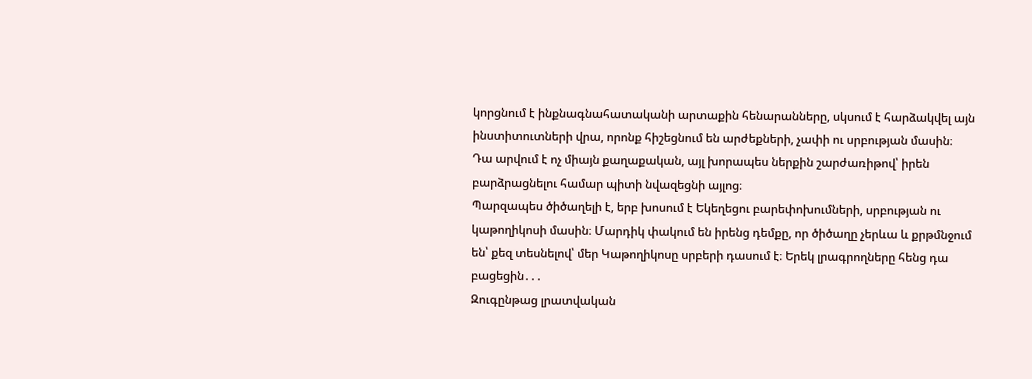կորցնում է ինքնագնահատականի արտաքին հենարանները, սկսում է հարձակվել այն ինստիտուտների վրա, որոնք հիշեցնում են արժեքների, չափի ու սրբության մասին։ Դա արվում է ոչ միայն քաղաքական, այլ խորապես ներքին շարժառիթով՝ իրեն բարձրացնելու համար պիտի նվազեցնի այլոց։
Պարզապես ծիծաղելի է, երբ խոսում է Եկեղեցու բարեփոխումների, սրբության ու կաթողիկոսի մասին։ Մարդիկ փակում են իրենց դեմքը, որ ծիծաղը չերևա և քրթմնջում են՝ քեզ տեսնելով՝ մեր Կաթողիկոսը սրբերի դասում է։ Երեկ լրագրողները հենց դա բացեցին․․․
Զուգընթաց լրատվական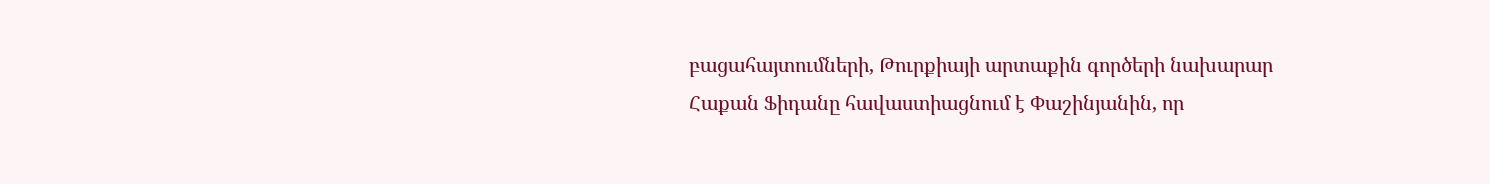բացահայտումների, Թուրքիայի արտաքին գործերի նախարար Հաքան Ֆիդանը հավաստիացնում է Փաշինյանին, որ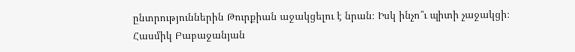ընտրություններին Թուրքիան աջակցելու է նրան։ Իսկ ինչո՞ւ պիտի չաջակցի։
Հասմիկ Բաբաջանյան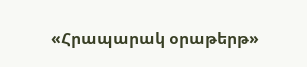«Հրապարակ օրաթերթ»